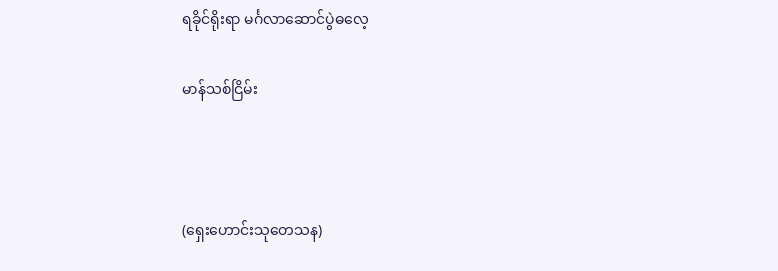ရခိုင်ရိုးရာ မင်္ဂလာဆောင်ပွဲဓလေ့

မာန်သစ်ငြိမ်း



(ရှေးဟောင်းသုတေသန)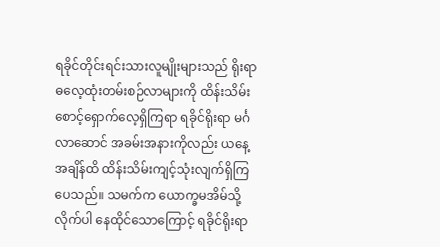ရခိုင်တိုင်းရင်းသားလူမျိုးများသည် ရိုးရာ ဓလေ့ထုံးတမ်းစဉ်လာများကို ထိန်းသိမ်း စောင့်ရှောက်လေ့ရှိကြရာ ရခိုင်ရိုးရာ မင်္ဂလာဆောင် အခမ်းအနားကိုလည်း ယနေ့ အချိန်ထိ ထိန်းသိမ်းကျင့်သုံးလျက်ရှိကြပေသည်။ သမက်က ယောက္ခမအိမ်သို့ လိုက်ပါ နေထိုင်သောကြောင့် ရခိုင်ရိုးရာ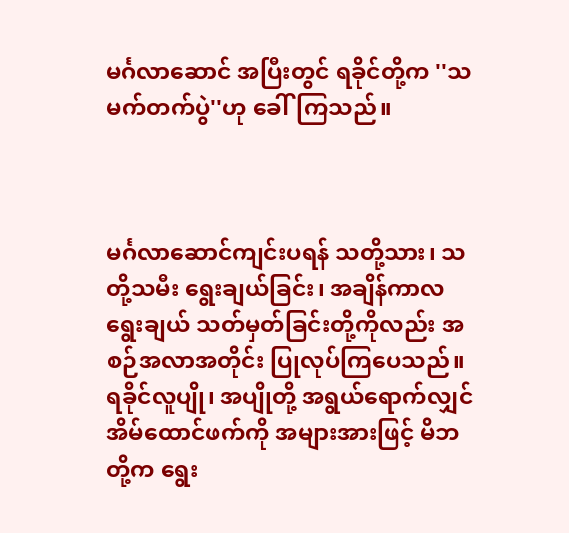မင်္ဂလာဆောင် အပြီးတွင် ရခိုင်တို့က ''သမက်တက်ပွဲ''ဟု ခေါ်ကြသည်။



မင်္ဂလာဆောင်ကျင်းပရန် သတို့သား၊ သတို့သမီး ရွေးချယ်ခြင်း၊ အချိန်ကာလ ရွေးချယ် သတ်မှတ်ခြင်းတို့ကိုလည်း အစဉ်အလာအတိုင်း ပြုလုပ်ကြပေသည်။ ရခိုင်လူပျို၊ အပျိုတို့ အရွယ်ရောက်လျှင် အိမ်ထောင်ဖက်ကို အများအားဖြင့် မိဘတို့က ရွေး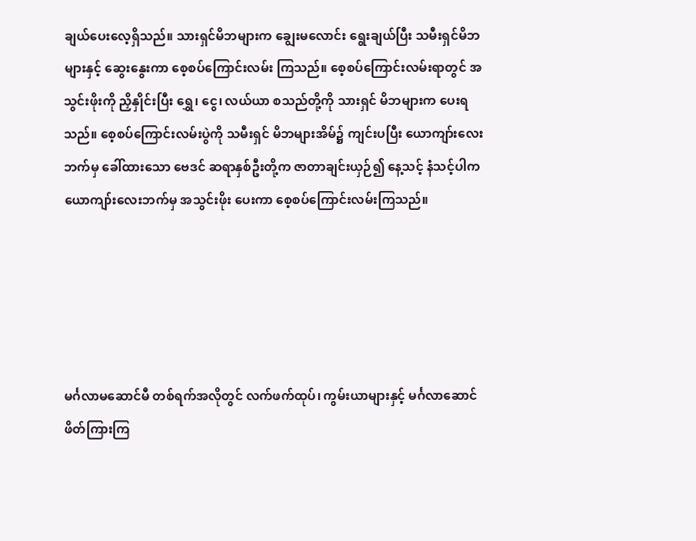ချယ်ပေးလေ့ရှိသည်။ သားရှင်မိဘများက ချွေးမလောင်း ရွေးချယ်ပြီး သမီးရှင်မိဘများနှင့် ဆွေးနွေးကာ စေ့စပ်ကြောင်းလမ်း ကြသည်။ စေ့စပ်ကြောင်းလမ်းရာတွင် အသွင်းဖိုးကို ညှိနှိုင်းပြီး ရွှေ၊ ငွေ၊ လယ်ယာ စသည်တို့ကို သားရှင် မိဘများက ပေးရသည်။ စေ့စပ်ကြောင်းလမ်းပွဲကို သမီးရှင် မိဘများအိမ်၌ ကျင်းပပြီး ယောကျာ်းလေးဘက်မှ ခေါ်ထားသော ဗေဒင် ဆရာနှစ်ဦးတို့က ဇာတာချင်းယှဉ်၍ နေ့သင့် နံသင့်ပါက ယောကျာ်းလေးဘက်မှ အသွင်းဖိုး ပေးကာ စေ့စပ်ကြောင်းလမ်းကြသည်။





မင်္ဂလာမဆောင်မီ တစ်ရက်အလိုတွင် လက်ဖက်ထုပ်၊ ကွမ်းယာများနှင့် မင်္ဂလာဆောင် ဖိတ်ကြားကြ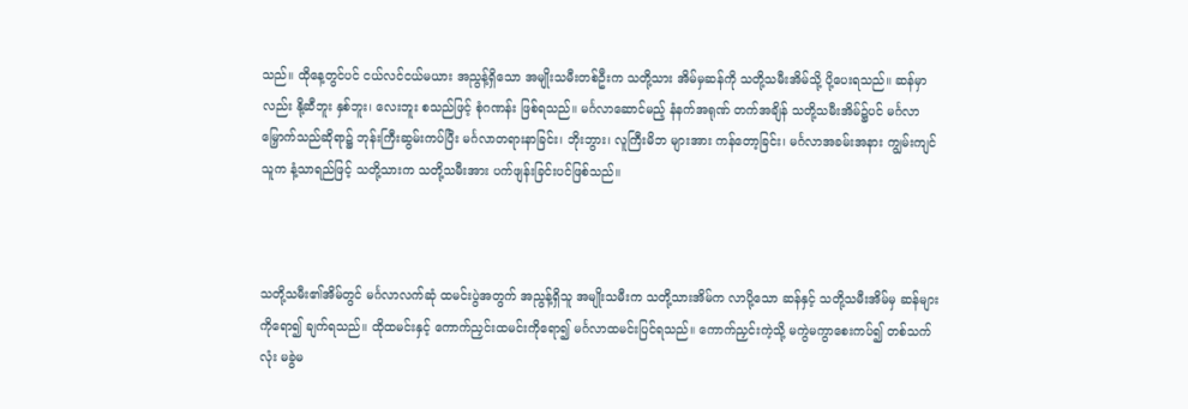သည်။ ထိုနေ့တွင်ပင် ငယ်လင်ငယ်မယား အညွန့်ရှိသော အမျိုးသမီးတစ်ဦးက သတို့သား အိမ်မှဆန်ကို သတို့သမီးအိမ်သို့ ပို့ပေးရသည်။ ဆန်မှာလည်း နို့ဆီဘူး နှစ်ဘူး၊ လေးဘူး စသည်ဖြင့် စုံဂဏန်း ဖြစ်ရသည်။ မင်္ဂလာဆောင်မည့် နံနက်အရုဏ် တက်အချိန် သတို့သမီးအိမ်၌ပင် မင်္ဂလာမြှောက်သည်ဆိုရာ၌ ဘုန်းကြီးဆွမ်းကပ်ပြီး မင်္ဂလာတရားနာခြင်း၊ ဘိုးဘွား၊ လူကြီးမိဘ များအား ကန်တော့ခြင်း၊ မင်္ဂလာအခမ်းအနား ကျွမ်းကျင်သူက နံ့သာရည်ဖြင့် သတို့သားက သတို့သမီးအား ပက်ဖျန်းခြင်းပင်ဖြစ်သည်။



သတို့သမီး၏အိမ်တွင် မင်္ဂလာလက်ဆုံ ထမင်းပွဲအတွက် အညွန့်ရှိသူ အမျိုးသမီးက သတို့သားအိမ်က လာပို့သော ဆန်နှင့် သတို့သမီးအိမ်မှ ဆန်များကိုရော၍ ချက်ရသည်။ ထိုထမင်းနှင့် ကောက်ညှင်းထမင်းကိုရော၍ မင်္ဂလာထမင်းပြင်ရသည်။ ကောက်ညှင်းကဲ့သို့ မကွဲမကွာစေးကပ်၍ တစ်သက်လုံး မခွဲမ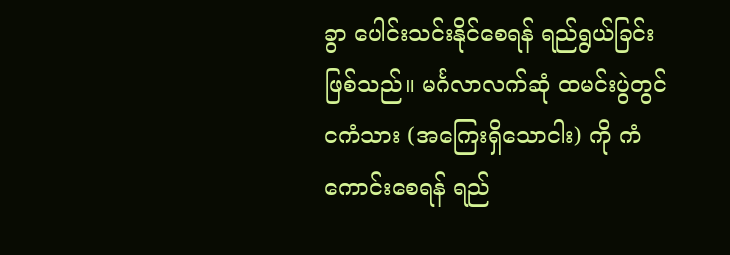ခွာ ပေါင်းသင်းနိုင်စေရန် ရည်ရွယ်ခြင်း ဖြစ်သည်။ မင်္ဂလာလက်ဆုံ ထမင်းပွဲတွင် ငကံသား (အကြေးရှိသောငါး) ကို ကံကောင်းစေရန် ရည်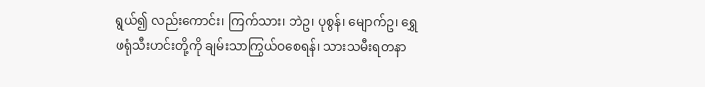ရွယ်၍ လည်းကောင်း၊ ကြက်သား၊ ဘဲဥ၊ ပုစွန်၊ မျောက်ဥ၊ ရွှေဖရုံသီးဟင်းတို့ကို ချမ်းသာကြွယ်ဝစေရန်၊ သားသမီးရတနာ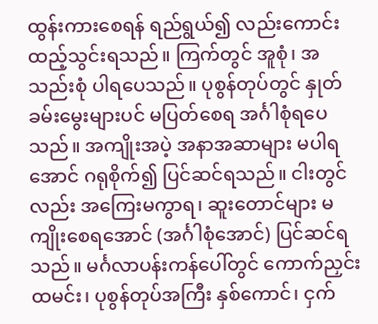ထွန်းကားစေရန် ရည်ရွယ်၍ လည်းကောင်း ထည့်သွင်းရသည်။ ကြက်တွင် အူစုံ၊ အသည်းစုံ ပါရပေသည်။ ပုစွန်တုပ်တွင် နှုတ်ခမ်းမွေးများပင် မပြတ်စေရ အင်္ဂါစုံရပေသည်။ အကျိုးအပဲ့ အနာအဆာများ မပါရအောင် ဂရုစိုက်၍ ပြင်ဆင်ရသည်။ ငါးတွင်လည်း အကြေးမကွာရ၊ ဆူးတောင်များ မကျိုးစေရအောင် (အင်္ဂါစုံအောင်) ပြင်ဆင်ရသည်။ မင်္ဂလာပန်းကန်ပေါ်တွင် ကောက်ညှင်းထမင်း၊ ပုစွန်တုပ်အကြီး နှစ်ကောင်၊ ငှက်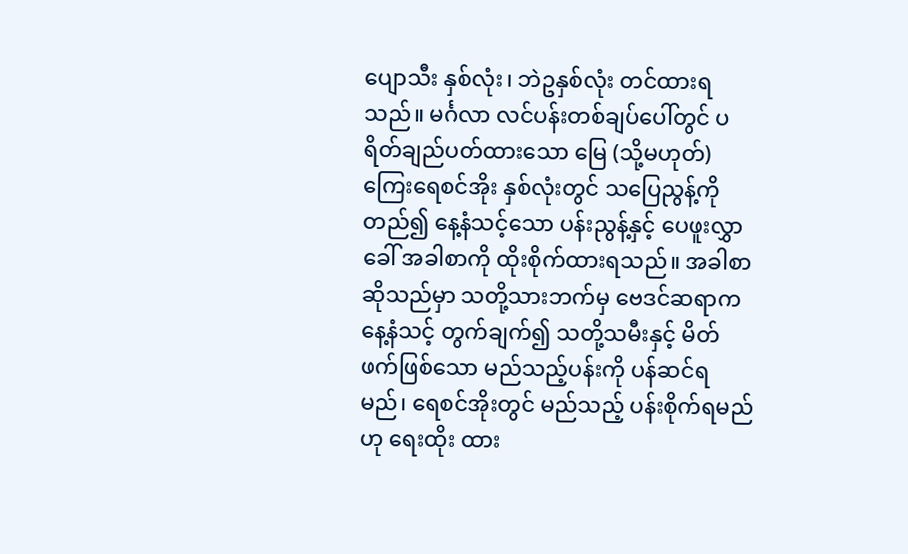ပျောသီး နှစ်လုံး၊ ဘဲဥနှစ်လုံး တင်ထားရသည်။ မင်္ဂလာ လင်ပန်းတစ်ချပ်ပေါ်တွင် ပရိတ်ချည်ပတ်ထားသော မြေ (သို့မဟုတ်) ကြေးရေစင်အိုး နှစ်လုံးတွင် သပြေညွန့်ကိုတည်၍ နေ့နံသင့်သော ပန်းညွန့်နှင့် ပေဖူးလွှာခေါ် အခါစာကို ထိုးစိုက်ထားရသည်။ အခါစာဆိုသည်မှာ သတို့သားဘက်မှ ဗေဒင်ဆရာက နေ့နံသင့် တွက်ချက်၍ သတို့သမီးနှင့် မိတ်ဖက်ဖြစ်သော မည်သည့်ပန်းကို ပန်ဆင်ရမည်၊ ရေစင်အိုးတွင် မည်သည့် ပန်းစိုက်ရမည်ဟု ရေးထိုး ထား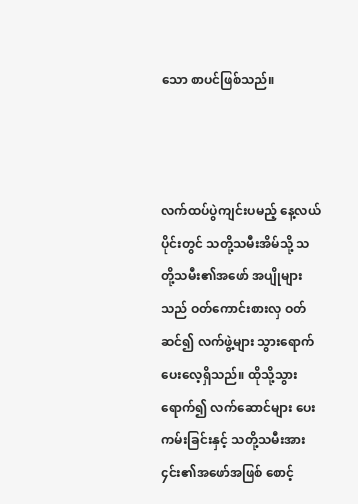သော စာပင်ဖြစ်သည်။



လက်ထပ်ပွဲကျင်းပမည့် နေ့လယ်ပိုင်းတွင် သတို့သမီးအိမ်သို့ သတို့သမီး၏အဖော် အပျိုများသည် ဝတ်ကောင်းစားလှ ဝတ်ဆင်၍ လက်ဖွဲ့များ သွားရောက် ပေးလေ့ရှိသည်။ ထိုသို့သွားရောက်၍ လက်ဆောင်များ ပေးကမ်းခြင်းနှင့် သတို့သမီးအား ၄င်း၏အဖော်အဖြစ် စောင့်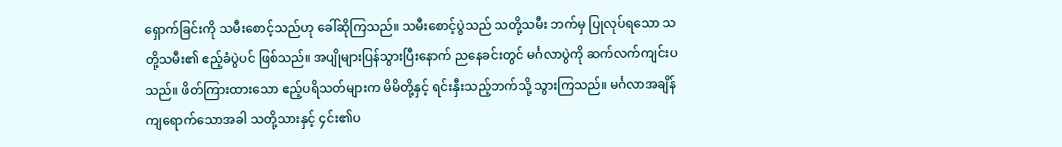ရှောက်ခြင်းကို သမီးစောင့်သည်ဟု ခေါ်ဆိုကြသည်။ သမီးစောင့်ပွဲသည် သတို့သမီး ဘက်မှ ပြုလုပ်ရသော သတို့သမီး၏ ဧည့်ခံပွဲပင် ဖြစ်သည်။ အပျိုများပြန်သွားပြီးနောက် ညနေခင်းတွင် မင်္ဂလာပွဲကို ဆက်လက်ကျင်းပသည်။ ဖိတ်ကြားထားသော ဧည့်ပရိသတ်များက မိမိတို့နှင့် ရင်းနှီးသည့်ဘက်သို့ သွားကြသည်။ မင်္ဂလာအချိန် ကျရောက်သောအခါ သတို့သားနှင့် ၄င်း၏ပ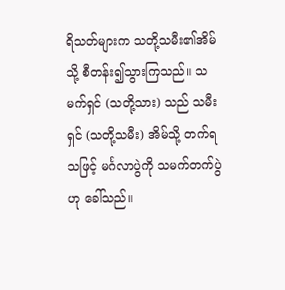ရိသတ်များက သတို့သမီး၏အိမ်သို့ စီတန်း၍သွားကြသည်။ သမက်ရှင် (သတို့သား) သည် သမီးရှင် (သတို့သမီး) အိမ်သို့ တက်ရသဖြင့် မင်္ဂလာပွဲကို သမက်တက်ပွဲဟု ခေါ်သည်။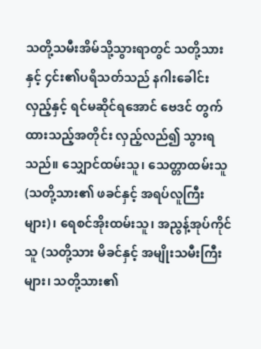သတို့သမီးအိမ်သို့သွားရာတွင် သတို့သားနှင့် ၄င်း၏ပရိသတ်သည် နဂါးခေါင်းလှည့်နှင့် ရင်မဆိုင်ရအောင် ဗေဒင် တွက်ထားသည့်အတိုင်း လှည့်လည်၍ သွားရသည်။ သျှောင်ထမ်းသူ၊ သေတ္တာထမ်းသူ (သတို့သား၏ ဖခင်နှင့် အရပ်လူကြီးများ)၊ ရေစင်အိုးထမ်းသူ၊ အညွန့်အုပ်ကိုင်သူ (သတို့သား မိခင်နှင့် အမျိုးသမီးကြီးများ၊ သတို့သား၏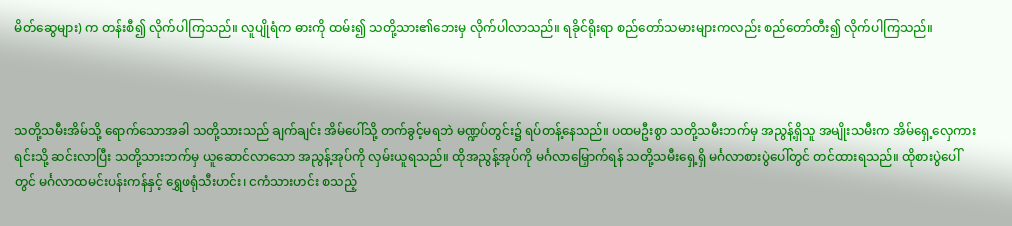မိတ်ဆွေများ) က တန်းစီ၍ လိုက်ပါကြသည်။ လူပျိုရံက ဓားကို ထမ်း၍ သတို့သား၏ဘေးမှ လိုက်ပါလာသည်။ ရခိုင်ရိုးရာ စည်တော်သမားများကလည်း စည်တော်တီး၍ လိုက်ပါကြသည်။



သတို့သမီးအိမ်သို့ ရောက်သောအခါ သတို့သားသည် ချက်ချင်း အိမ်ပေါ်သို့ တက်ခွင့်မရဘဲ မဏ္ဍပ်တွင်း၌ ရပ်တန့်နေသည်။ ပထမဦးစွာ သတို့သမီးဘက်မှ အညွန့်ရှိသူ အမျိုးသမီးက အိမ်ရှေ့လှေကားရင်းသို့ ဆင်းလာပြီး သတို့သားဘက်မှ ယူဆောင်လာသော အညွန့်အုပ်ကို လှမ်းယူရသည်။ ထိုအညွန့်အုပ်ကို မင်္ဂလာမြှောက်ရန် သတို့သမီးရှေ့ရှိ မင်္ဂလာစားပွဲပေါ်တွင် တင်ထားရသည်။ ထိုစားပွဲပေါ်တွင် မင်္ဂလာထမင်းပန်းကန်နှင့် ရွှေဖရုံသီးဟင်း၊ ငကံသားဟင်း စသည့်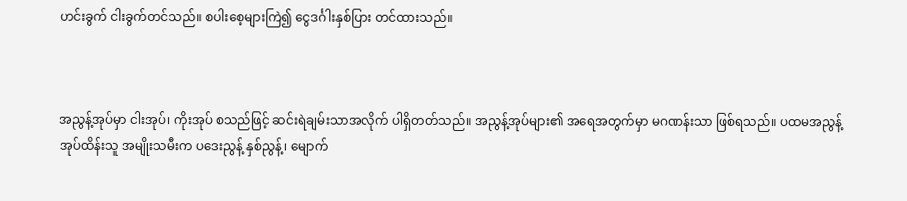ဟင်းခွက် ငါးခွက်တင်သည်။ စပါးစေ့များကြဲ၍ ငွေဒင်္ဂါးနှစ်ပြား တင်ထားသည်။



အညွန့်အုပ်မှာ ငါးအုပ်၊ ကိုးအုပ် စသည်ဖြင့် ဆင်းရဲချမ်းသာအလိုက် ပါရှိတတ်သည်။ အညွန့်အုပ်များ၏ အရေအတွက်မှာ မဂဏန်းသာ ဖြစ်ရသည်။ ပထမအညွန့်အုပ်ထိန်းသူ အမျိုးသမီးက ပဒေးညွန့် နှစ်ညွန့်၊ မျောက်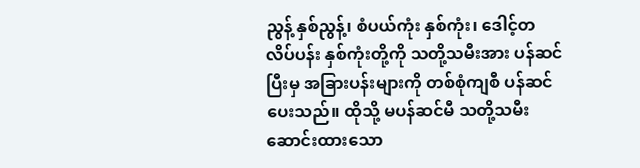ညွန့် နှစ်ညွန့်၊ စံပယ်ကုံး နှစ်ကုံး၊ ဒေါင့်တလိပ်ပန်း နှစ်ကုံးတို့ကို သတို့သမီးအား ပန်ဆင်ပြီးမှ အခြားပန်းများကို တစ်စုံကျစီ ပန်ဆင်ပေးသည်။ ထိုသို့ မပန်ဆင်မီ သတို့သမီး ဆောင်းထားသော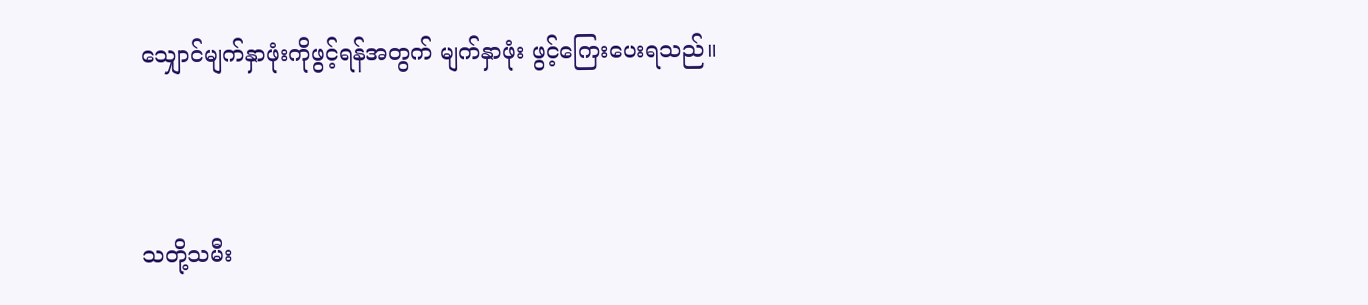သျှောင်မျက်နှာဖုံးကိုဖွင့်ရန်အတွက် မျက်နှာဖုံး ဖွင့်ကြေးပေးရသည်။



သတို့သမီး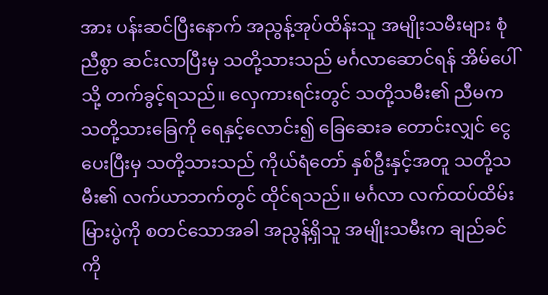အား ပန်းဆင်ပြီးနောက် အညွန့်အုပ်ထိန်းသူ အမျိုးသမီးများ စုံညီစွာ ဆင်းလာပြီးမှ သတို့သားသည် မင်္ဂလာဆောင်ရန် အိမ်ပေါ်သို့ တက်ခွင့်ရသည်။ လှေကားရင်းတွင် သတို့သမီး၏ ညီမက သတို့သားခြေကို ရေနှင့်လောင်း၍ ခြေဆေးခ တောင်းလျှင် ငွေပေးပြီးမှ သတို့သားသည် ကိုယ်ရံတော် နှစ်ဦးနှင့်အတူ သတို့သမီး၏ လက်ယာဘက်တွင် ထိုင်ရသည်။ မင်္ဂလာ လက်ထပ်ထိမ်းမြားပွဲကို စတင်သောအခါ အညွန့်ရှိသူ အမျိုးသမီးက ချည်ခင်ကို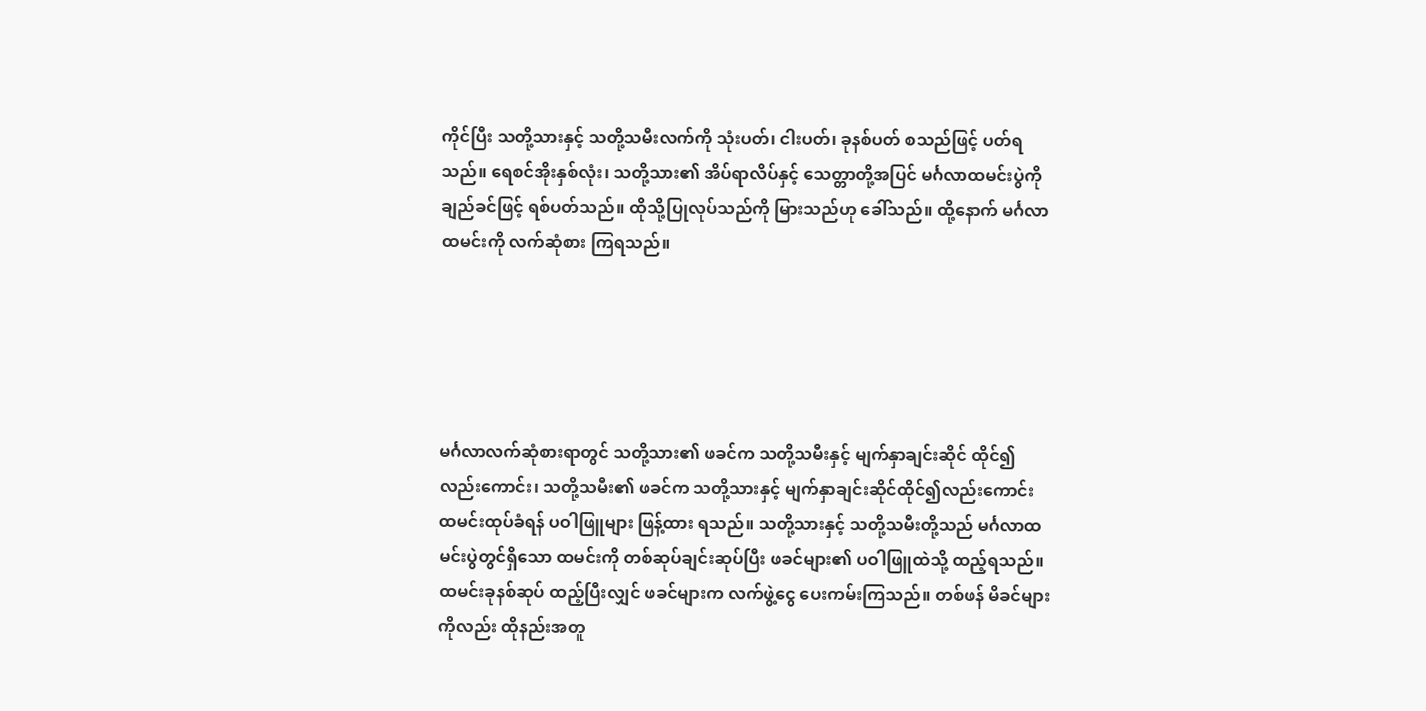ကိုင်ပြီး သတို့သားနှင့် သတို့သမီးလက်ကို သုံးပတ်၊ ငါးပတ်၊ ခုနစ်ပတ် စသည်ဖြင့် ပတ်ရသည်။ ရေစင်အိုးနှစ်လုံး၊ သတို့သား၏ အိပ်ရာလိပ်နှင့် သေတ္တာတို့အပြင် မင်္ဂလာထမင်းပွဲကို ချည်ခင်ဖြင့် ရစ်ပတ်သည်။ ထိုသို့ပြုလုပ်သည်ကို မြားသည်ဟု ခေါ်သည်။ ထို့နောက် မင်္ဂလာထမင်းကို လက်ဆုံစား ကြရသည်။





မင်္ဂလာလက်ဆုံစားရာတွင် သတို့သား၏ ဖခင်က သတို့သမီးနှင့် မျက်နှာချင်းဆိုင် ထိုင်၍လည်းကောင်း၊ သတို့သမီး၏ ဖခင်က သတို့သားနှင့် မျက်နှာချင်းဆိုင်ထိုင်၍လည်းကောင်း ထမင်းထုပ်ခံရန် ပဝါဖြူများ ဖြန့်ထား ရသည်။ သတို့သားနှင့် သတို့သမီးတို့သည် မင်္ဂလာထမင်းပွဲတွင်ရှိသော ထမင်းကို တစ်ဆုပ်ချင်းဆုပ်ပြီး ဖခင်များ၏ ပဝါဖြူထဲသို့ ထည့်ရသည်။ ထမင်းခုနစ်ဆုပ် ထည့်ပြီးလျှင် ဖခင်များက လက်ဖွဲ့ငွေ ပေးကမ်းကြသည်။ တစ်ဖန် မိခင်များကိုလည်း ထိုနည်းအတူ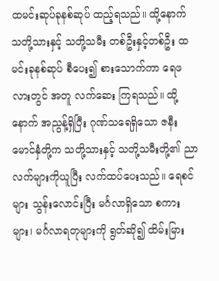ထမင်းဆုပ်ခုနစ်ဆုပ် ထည့်ရသည်။ ထို့နောက် သတို့သားနှင့် သတို့သမီး တစ်ဦးနှင့်တစ်ဦး ထမင်းခုနစ်ဆုပ် စီပေး၍ စားသောက်ကာ ရေဖလားတွင် အတူ လက်ဆေး ကြရသည်။ ထို့နောက် အညွန့်ရှိပြီး ဂုဏ်သရေရှိသော ဇနီးမောင်နှံတို့က သတို့သားနှင့် သတို့သမီးတို့၏ ညာလက်များကိုယူပြီး လက်ထပ်ပေးသည်။ ရေစင်များ သွန်းလောင်းပြီး မင်္ဂလာရှိသော စကားများ၊ မင်္ဂလာရတုများကို ရွတ်ဆို၍ ထိမ်းမြား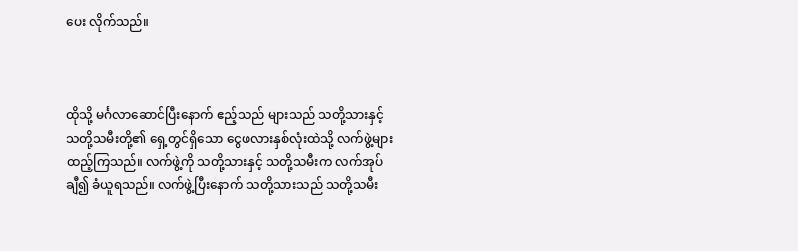ပေး လိုက်သည်။



ထိုသို့ မင်္ဂလာဆောင်ပြီးနောက် ဧည့်သည် များသည် သတို့သားနှင့် သတို့သမီးတို့၏ ရှေ့တွင်ရှိသော ငွေဖလားနှစ်လုံးထဲသို့ လက်ဖွဲ့များ ထည့်ကြသည်။ လက်ဖွဲ့ကို သတို့သားနှင့် သတို့သမီးက လက်အုပ်ချီ၍ ခံယူရသည်။ လက်ဖွဲ့ပြီးနောက် သတို့သားသည် သတို့သမီး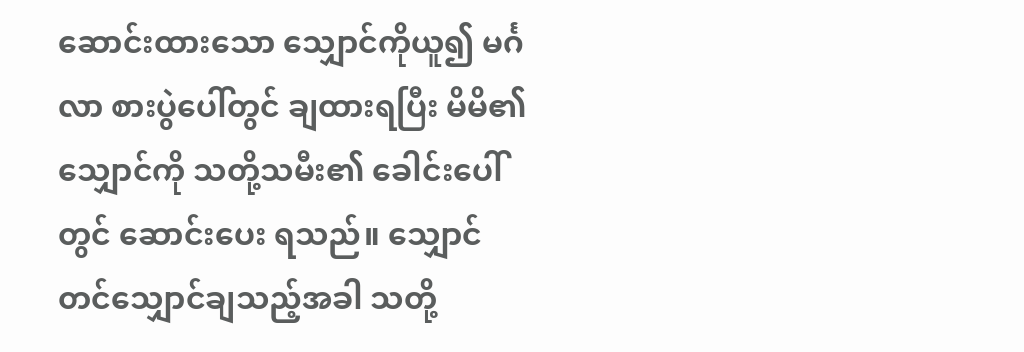ဆောင်းထားသော သျှောင်ကိုယူ၍ မင်္ဂလာ စားပွဲပေါ်တွင် ချထားရပြီး မိမိ၏သျှောင်ကို သတို့သမီး၏ ခေါင်းပေါ်တွင် ဆောင်းပေး ရသည်။ သျှောင်တင်သျှောင်ချသည့်အခါ သတို့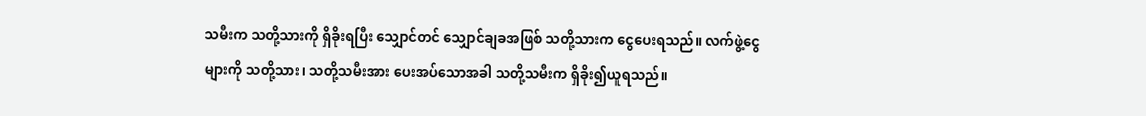သမီးက သတို့သားကို ရှိခိုးရပြီး သျှောင်တင် သျှောင်ချခအဖြစ် သတို့သားက ငွေပေးရသည်။ လက်ဖွဲ့ငွေများကို သတို့သား၊ သတို့သမီးအား ပေးအပ်သောအခါ သတို့သမီးက ရှိခိုး၍ယူရသည်။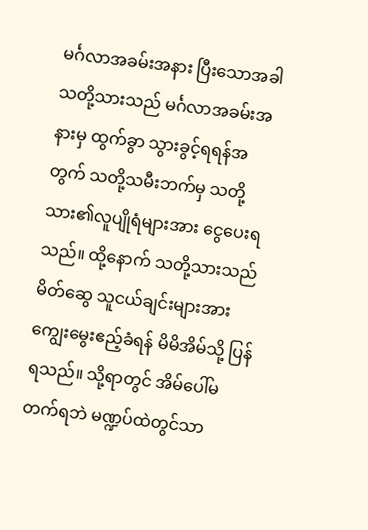မင်္ဂလာအခမ်းအနား ပြီးသောအခါ သတို့သားသည် မင်္ဂလာအခမ်းအနားမှ ထွက်ခွာ သွားခွင့်ရရန်အတွက် သတို့သမီးဘက်မှ သတို့သား၏လူပျိုရံများအား ငွေပေးရသည်။ ထို့နောက် သတို့သားသည် မိတ်ဆွေ သူငယ်ချင်းများအား ကျွေးမွေးဧည့်ခံရန် မိမိအိမ်သို့ ပြန်ရသည်။ သို့ရာတွင် အိမ်ပေါ်မတက်ရဘဲ မဏ္ဍပ်ထဲတွင်သာ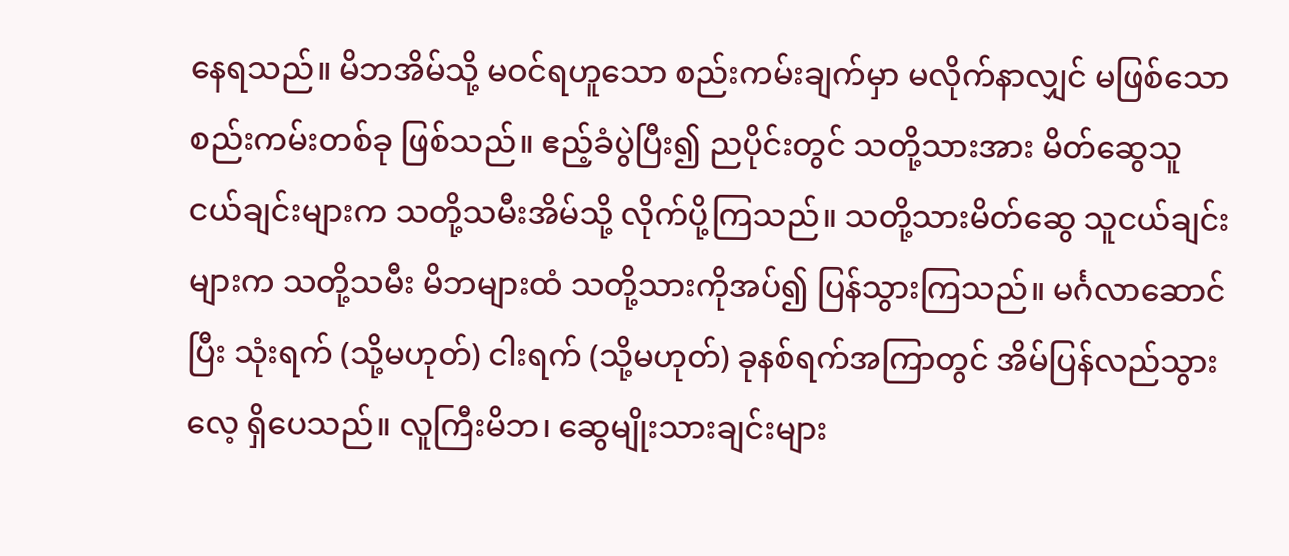နေရသည်။ မိဘအိမ်သို့ မဝင်ရဟူသော စည်းကမ်းချက်မှာ မလိုက်နာလျှင် မဖြစ်သော စည်းကမ်းတစ်ခု ဖြစ်သည်။ ဧည့်ခံပွဲပြီး၍ ညပိုင်းတွင် သတို့သားအား မိတ်ဆွေသူငယ်ချင်းများက သတို့သမီးအိမ်သို့ လိုက်ပို့ကြသည်။ သတို့သားမိတ်ဆွေ သူငယ်ချင်းများက သတို့သမီး မိဘများထံ သတို့သားကိုအပ်၍ ပြန်သွားကြသည်။ မင်္ဂလာဆောင်ပြီး သုံးရက် (သို့မဟုတ်) ငါးရက် (သို့မဟုတ်) ခုနစ်ရက်အကြာတွင် အိမ်ပြန်လည်သွားလေ့ ရှိပေသည်။ လူကြီးမိဘ၊ ဆွေမျိုးသားချင်းများ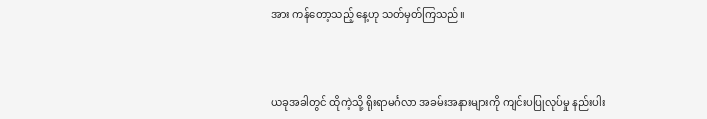အား ကန်တော့သည့် နေ့ဟု သတ်မှတ်ကြသည်။



ယခုအခါတွင် ထိုကဲ့သို့ ရိုးရာမင်္ဂလာ အခမ်းအနားများကို ကျင်းပပြုလုပ်မှု နည်းပါး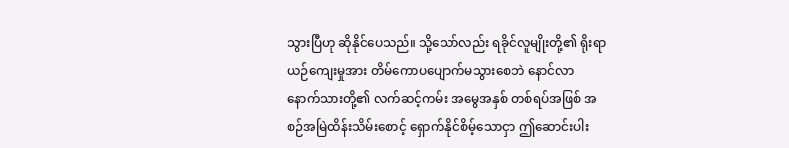သွားပြီဟု ဆိုနိုင်ပေသည်။ သို့သော်လည်း ရခိုင်လူမျိုးတို့၏ ရိုးရာယဉ်ကျေးမှုအား တိမ်ကောပပျောက်မသွားစေဘဲ နောင်လာ နောက်သားတို့၏ လက်ဆင့်ကမ်း အမွေအနှစ် တစ်ရပ်အဖြစ် အစဉ်အမြဲထိန်းသိမ်းစောင့် ရှောက်နိုင်စိမ့်သောငှာ ဤဆောင်းပါး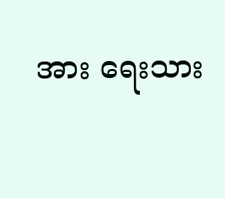အား ရေးသား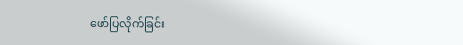ဖော်ပြလိုက်ခြင်း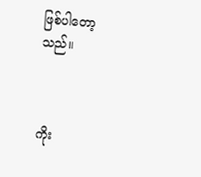ဖြစ်ပါတော့သည်။



ကိုး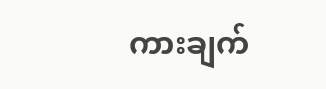ကားချက်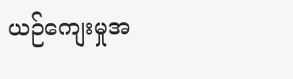ယဉ်ကျေးမှုအ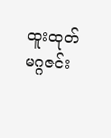ထူးထုတ်မဂ္ဂဇင်း